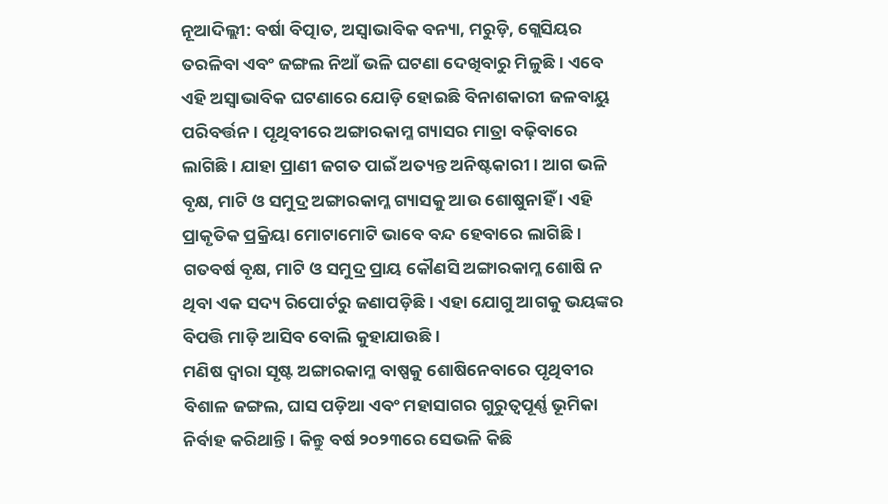ନୂଆଦିଲ୍ଲୀ: ବର୍ଷା ବିତ୍ପାତ, ଅସ୍ୱାଭାବିକ ବନ୍ୟା, ମରୁଡ଼ି, ଗ୍ଲେସିୟର ତରଳିବା ଏବଂ ଜଙ୍ଗଲ ନିଆଁ ଭଳି ଘଟଣା ଦେଖିବାରୁ ମିଳୁଛି । ଏବେ ଏହି ଅସ୍ବାଭାବିକ ଘଟଣାରେ ଯୋଡ଼ି ହୋଇଛି ବିନାଶକାରୀ ଜଳବାୟୁ ପରିବର୍ତ୍ତନ । ପୃଥିବୀରେ ଅଙ୍ଗାରକାମ୍ଳ ଗ୍ୟାସର ମାତ୍ରା ବଢ଼ିବାରେ ଲାଗିଛି । ଯାହା ପ୍ରାଣୀ ଜଗତ ପାଇଁ ଅତ୍ୟନ୍ତ ଅନିଷ୍ଟକାରୀ । ଆଗ ଭଳି ବୃକ୍ଷ, ମାଟି ଓ ସମୁଦ୍ର ଅଙ୍ଗାରକାମ୍ଳ ଗ୍ୟାସକୁ ଆଉ ଶୋଷୁନାହିଁ । ଏହି ପ୍ରାକୃତିକ ପ୍ରକ୍ରିୟା ମୋଟାମୋଟି ଭାବେ ବନ୍ଦ ହେବାରେ ଲାଗିଛି । ଗତବର୍ଷ ବୃକ୍ଷ, ମାଟି ଓ ସମୁଦ୍ର ପ୍ରାୟ କୌଣସି ଅଙ୍ଗାରକାମ୍ଳ ଶୋଷି ନ ଥିବା ଏକ ସଦ୍ୟ ରିପୋର୍ଟରୁ ଜଣାପଡ଼ିଛି । ଏହା ଯୋଗୁ ଆଗକୁ ଭୟଙ୍କର ବିପତ୍ତି ମାଡ଼ି ଆସିବ ବୋଲି କୁହାଯାଉଛି ।
ମଣିଷ ଦ୍ୱାରା ସୃଷ୍ଟ ଅଙ୍ଗାରକାମ୍ଳ ବାଷ୍ପକୁ ଶୋଷିନେବାରେ ପୃଥିବୀର ବିଶାଳ ଜଙ୍ଗଲ, ଘାସ ପଡ଼ିଆ ଏବଂ ମହାସାଗର ଗୁରୁତ୍ୱପୂର୍ଣ୍ଣ ଭୂମିକା ନିର୍ବାହ କରିଥାନ୍ତି । କିନ୍ତୁ ବର୍ଷ ୨୦୨୩ରେ ସେଭଳି କିଛି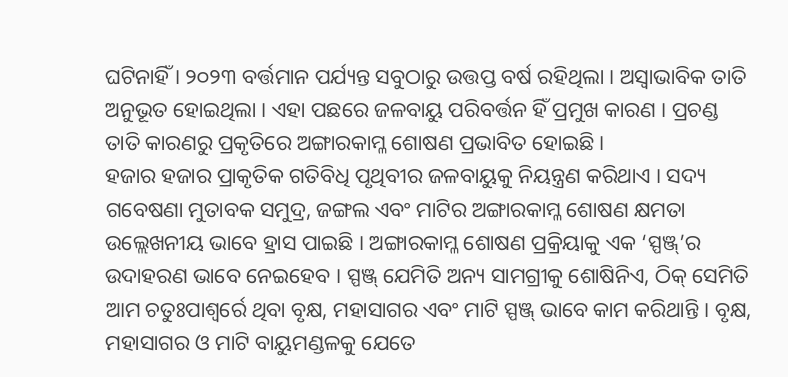ଘଟିନାହିଁ । ୨୦୨୩ ବର୍ତ୍ତମାନ ପର୍ଯ୍ୟନ୍ତ ସବୁଠାରୁ ଉତ୍ତପ୍ତ ବର୍ଷ ରହିଥିଲା । ଅସ୍ୱାଭାବିକ ତାତି ଅନୁଭୂତ ହୋଇଥିଲା । ଏହା ପଛରେ ଜଳବାୟୁ ପରିବର୍ତ୍ତନ ହିଁ ପ୍ରମୁଖ କାରଣ । ପ୍ରଚଣ୍ଡ ତାତି କାରଣରୁ ପ୍ରକୃତିରେ ଅଙ୍ଗାରକାମ୍ଳ ଶୋଷଣ ପ୍ରଭାବିତ ହୋଇଛି ।
ହଜାର ହଜାର ପ୍ରାକୃତିକ ଗତିବିଧି ପୃଥିବୀର ଜଳବାୟୁକୁ ନିୟନ୍ତ୍ରଣ କରିଥାଏ । ସଦ୍ୟ ଗବେଷଣା ମୁତାବକ ସମୁଦ୍ର, ଜଙ୍ଗଲ ଏବଂ ମାଟିର ଅଙ୍ଗାରକାମ୍ଳ ଶୋଷଣ କ୍ଷମତା ଉଲ୍ଲେଖନୀୟ ଭାବେ ହ୍ରାସ ପାଇଛି । ଅଙ୍ଗାରକାମ୍ଳ ଶୋଷଣ ପ୍ରକ୍ରିୟାକୁ ଏକ ‘ସ୍ପଞ୍ଜ୍’ର ଉଦାହରଣ ଭାବେ ନେଇହେବ । ସ୍ପଞ୍ଜ୍ ଯେମିତି ଅନ୍ୟ ସାମଗ୍ରୀକୁ ଶୋଷିନିଏ, ଠିକ୍ ସେମିତି ଆମ ଚତୁଃପାଶ୍ୱର୍ରେ ଥିବା ବୃକ୍ଷ, ମହାସାଗର ଏବଂ ମାଟି ସ୍ପଞ୍ଜ୍ ଭାବେ କାମ କରିଥାନ୍ତି । ବୃକ୍ଷ, ମହାସାଗର ଓ ମାଟି ବାୟୁମଣ୍ଡଳକୁ ଯେତେ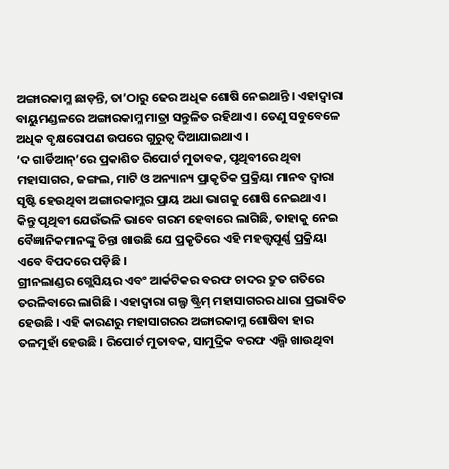ଅଙ୍ଗାରକାମ୍ଳ ଛାଡ଼ନ୍ତି, ତା’ଠାରୁ ଢେର ଅଧିକ ଶୋଷି ନେଇଥାନ୍ତି । ଏହାଦ୍ୱାରା ବାୟୁମଣ୍ଡଳରେ ଅଙ୍ଗାରକାମ୍ଳ ମାତ୍ରା ସନ୍ତୁଳିତ ରହିଥାଏ । ତେଣୁ ସବୁବେଳେ ଅଧିକ ବୃକ୍ଷରୋପଣ ଉପରେ ଗୁରୁତ୍ୱ ଦିଆଯାଇଥାଏ ।
‘ଦ ଗାର୍ଡିଆନ୍’ରେ ପ୍ରକାଶିତ ରିପୋର୍ଟ ମୁତାବକ, ପୃଥିବୀରେ ଥିବା ମହାସାଗର, ଜଙ୍ଗଲ, ମାଟି ଓ ଅନ୍ୟାନ୍ୟ ପ୍ରାକୃତିକ ପ୍ରକ୍ରିୟା ମାନବ ଦ୍ୱାରା ସୃଷ୍ଟି ହେଉଥିବା ଅଙ୍ଗାରକାମ୍ଳର ପ୍ରାୟ ଅଧା ଭାଗକୁ ଶୋଷି ନେଇଥାଏ । କିନ୍ତୁ ପୃଥିବୀ ଯେଉଁଭଳି ଭାବେ ଗରମ ହେବାରେ ଲାଗିଛି, ତାହାକୁ ନେଇ ବୈଜ୍ଞାନିକମାନଙ୍କୁ ଚିନ୍ତା ଖାଉଛି ଯେ ପ୍ରକୃତିରେ ଏହି ମହତ୍ତ୍ୱପୂର୍ଣ୍ଣ ପ୍ରକ୍ରିୟା ଏବେ ବିପଦରେ ପଡ଼ିଛି ।
ଗ୍ରୀନଲାଣ୍ଡର ଗ୍ଲେସିୟର ଏବଂ ଆର୍କଟିକର ବରଫ ଚାଦର ଦ୍ରୁତ ଗତିରେ ତରଳିବାରେ ଲାଗିଛି । ଏହାଦ୍ୱାରା ଗଲ୍ଫ ଷ୍ଟ୍ରିମ୍ ମହାସାଗରର ଧାରା ପ୍ରଭାବିତ ହେଉଛି । ଏହି କାରଣରୁ ମହାସାଗରର ଅଙ୍ଗାରକାମ୍ଳ ଶୋଷିବା ହାର ତଳମୁହାଁ ହେଉଛି । ରିପୋର୍ଟ ମୁତାବକ, ସାମୁଦ୍ରିକ ବରଫ ଏଲ୍ଗି ଖାଉଥିବା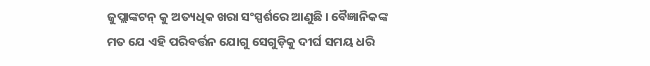ଜୁପ୍ଲାଙ୍କଟନ୍ କୁ ଅତ୍ୟଧିକ ଖରା ସଂସ୍ପର୍ଶରେ ଆଣୁଛି । ବୈଜ୍ଞାନିକଙ୍କ ମତ ଯେ ଏହି ପରିବର୍ତ୍ତନ ଯୋଗୁ ସେଗୁଡ଼ିକୁ ଦୀର୍ଘ ସମୟ ଧରି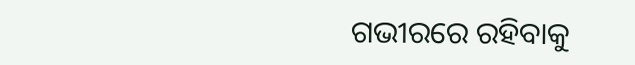ଗଭୀରରେ ରହିବାକୁ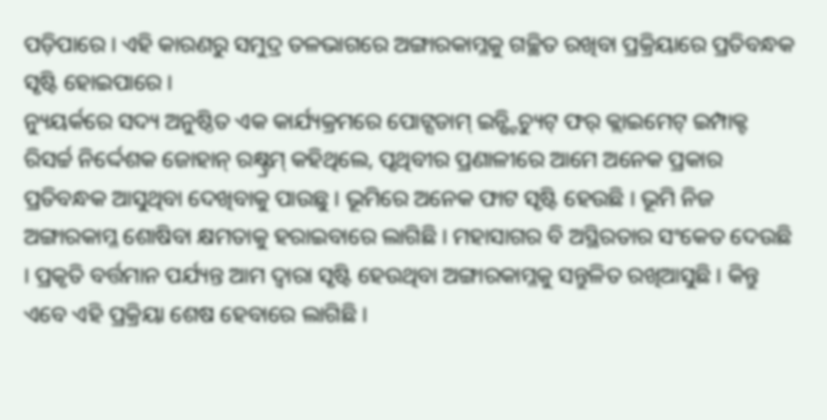ପଡ଼ିପାରେ । ଏହି କାରଣରୁ ସମୁଦ୍ର ତଳଭାଗରେ ଅଙ୍ଗାରକାମ୍ଳକୁ ଗଚ୍ଛିତ ରଖିବା ପ୍ରକ୍ରିୟାରେ ପ୍ରତିବନ୍ଧକ ସୃଷ୍ଟି ହୋଇପାରେ ।
ନ୍ୟୁୟର୍କରେ ସଦ୍ୟ ଅନୁଷ୍ଠିତ ଏକ କାର୍ଯ୍ୟକ୍ରମରେ ପୋଟ୍ସଡାମ୍ ଇନ୍ଷ୍ଟିଚ୍ୟୁଟ୍ ଫର୍ କ୍ଲାଇମେଟ୍ ଇମ୍ପାକ୍ଟ ରିସର୍ଚ୍ଚ ନିର୍ଦ୍ଦେଶକ ଜୋହାନ୍ ରକ୍ଷ୍ଟ୍ରମ୍ କହିଥିଲେ, ପୃଥିବୀର ପ୍ରଣାଳୀରେ ଆମେ ଅନେକ ପ୍ରକାର ପ୍ରତିବନ୍ଧକ ଆସୁଥିବା ଦେଖିବାକୁ ପାଉଛୁ । ଭୂମିରେ ଅନେକ ଫାଟ ସୃଷ୍ଟି ହେଉଛି । ଭୂମି ନିଜ ଅଙ୍ଗାରକାମ୍ଳ ଶୋଷିବା କ୍ଷମତାକୁ ହରାଇବାରେ ଲାଗିଛି । ମହାସାଗର ବି ଅସ୍ଥିରତାର ସଂକେତ ଦେଉଛି । ପ୍ରକୃତି ବର୍ତ୍ତମାନ ପର୍ଯ୍ୟନ୍ତ ଆମ ଦ୍ୱାରା ସୃଷ୍ଟି ହେଉଥିବା ଅଙ୍ଗାରକାମ୍ଳକୁ ସନ୍ତୁଳିତ ରଖିଆସୁଛି । କିନ୍ତୁ ଏବେ ଏହି ପ୍ରକ୍ରିୟା ଶେଷ ହେବାରେ ଲାଗିଛି ।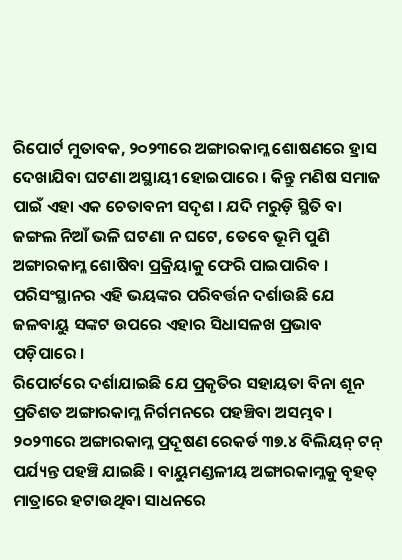ରିପୋର୍ଟ ମୁତାବକ, ୨୦୨୩ରେ ଅଙ୍ଗାରକାମ୍ଳ ଶୋଷଣରେ ହ୍ରାସ ଦେଖାଯିବା ଘଟଣା ଅସ୍ଥାୟୀ ହୋଇପାରେ । କିନ୍ତୁ ମଣିଷ ସମାଜ ପାଇଁ ଏହା ଏକ ଚେତାବନୀ ସଦୃଶ । ଯଦି ମରୁଡ଼ି ସ୍ଥିତି ବା ଜଙ୍ଗଲ ନିଆଁ ଭଳି ଘଟଣା ନ ଘଟେ, ତେବେ ଭୂମି ପୁଣି ଅଙ୍ଗାରକାମ୍ଳ ଶୋଷିବା ପ୍ରକ୍ରିୟାକୁ ଫେରି ପାଇପାରିବ । ପରିସଂସ୍ଥାନର ଏହି ଭୟଙ୍କର ପରିବର୍ତ୍ତନ ଦର୍ଶାଉଛି ଯେ ଜଳବାୟୁ ସଙ୍କଟ ଉପରେ ଏହାର ସିଧାସଳଖ ପ୍ରଭାବ ପଡ଼ିପାରେ ।
ରିପୋର୍ଟରେ ଦର୍ଶାଯାଇଛି ଯେ ପ୍ରକୃତିର ସହାୟତା ବିନା ଶୂନ ପ୍ରତିଶତ ଅଙ୍ଗାରକାମ୍ଳ ନିର୍ଗମନରେ ପହଞ୍ଚିବା ଅସମ୍ଭବ । ୨୦୨୩ରେ ଅଙ୍ଗାରକାମ୍ଳ ପ୍ରଦୂଷଣ ରେକର୍ଡ ୩୭.୪ ବିଲିୟନ୍ ଟନ୍ ପର୍ଯ୍ୟନ୍ତ ପହଞ୍ଚି ଯାଇଛି । ବାୟୁମଣ୍ଡଳୀୟ ଅଙ୍ଗାରକାମ୍ଳକୁ ବୃହତ୍ ମାତ୍ରାରେ ହଟାଉଥିବା ସାଧନରେ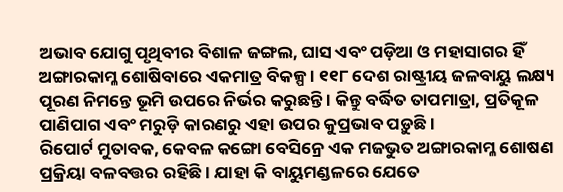ଅଭାବ ଯୋଗୁ ପୃଥିବୀର ବିଶାଳ ଜଙ୍ଗଲ, ଘାସ ଏବଂ ପଡ଼ିଆ ଓ ମହାସାଗର ହିଁ ଅଙ୍ଗାରକାମ୍ଳ ଶୋଷିବାରେ ଏକମାତ୍ର ବିକଳ୍ପ । ୧୧୮ ଦେଶ ରାଷ୍ଟ୍ରୀୟ ଜଳବାୟୁ ଲକ୍ଷ୍ୟ ପୂରଣ ନିମନ୍ତେ ଭୂମି ଉପରେ ନିର୍ଭର କରୁଛନ୍ତି । କିନ୍ତୁ ବର୍ଦ୍ଧିତ ତାପମାତ୍ରା, ପ୍ରତିକୂଳ ପାଣିପାଗ ଏବଂ ମରୁଡ଼ି କାରଣରୁ ଏହା ଉପର କୁପ୍ରଭାବ ପଡ଼ୁଛି ।
ରିପୋର୍ଟ ମୁତାବକ, କେବଳ କଙ୍ଗୋ ବେସିନ୍ରେ ଏକ ମଜଭୁତ ଅଙ୍ଗାରକାମ୍ଳ ଶୋଷଣ ପ୍ରକ୍ରିୟା ବଳବତ୍ତର ରହିଛି । ଯାହା କି ବାୟୁମଣ୍ଡଳରେ ଯେତେ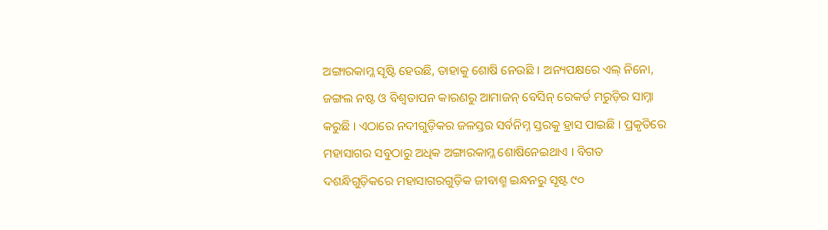ଅଙ୍ଗାରକାମ୍ଳ ସୃଷ୍ଟି ହେଉଛି, ତାହାକୁ ଶୋଷି ନେଉଛି । ଅନ୍ୟପକ୍ଷରେ ଏଲ୍ ନିନୋ, ଜଙ୍ଗଲ ନଷ୍ଟ ଓ ବିଶ୍ୱତାପନ କାରଣରୁ ଆମାଜନ୍ ବେସିନ୍ ରେକର୍ଡ ମରୁଡ଼ିର ସାମ୍ନା କରୁଛି । ଏଠାରେ ନଦୀଗୁଡ଼ିକର ଜଳସ୍ତର ସର୍ବନିମ୍ନ ସ୍ତରକୁ ହ୍ରାସ ପାଇଛି । ପ୍ରକୃତିରେ ମହାସାଗର ସବୁଠାରୁ ଅଧିକ ଅଙ୍ଗାରକାମ୍ଳ ଶୋଷିନେଇଥାଏ । ବିଗତ ଦଶନ୍ଧିଗୁଡ଼ିକରେ ମହାସାଗରଗୁଡ଼ିକ ଜୀବାଶ୍ମ ଇନ୍ଧନରୁ ସୃଷ୍ଟ ୯୦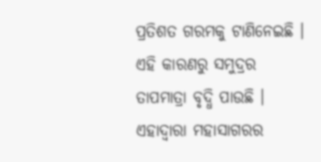ପ୍ରତିଶତ ଗରମକୁ ଟାଣିନେଇଛି । ଏହି କାରଣରୁ ସମୁଦ୍ରର ତାପମାତ୍ରା ବୃଦ୍ଧି ପାଉଛି । ଏହାଦ୍ୱାରା ମହାସାଗରର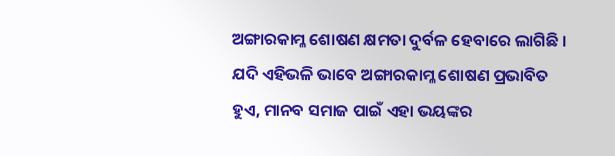ଅଙ୍ଗାରକାମ୍ଳ ଶୋଷଣ କ୍ଷମତା ଦୁର୍ବଳ ହେବାରେ ଲାଗିଛି । ଯଦି ଏହିଭଳି ଭାବେ ଅଙ୍ଗାରକାମ୍ଳ ଶୋଷଣ ପ୍ରଭାବିତ ହୁଏ, ମାନବ ସମାଜ ପାଇଁ ଏହା ଭୟଙ୍କର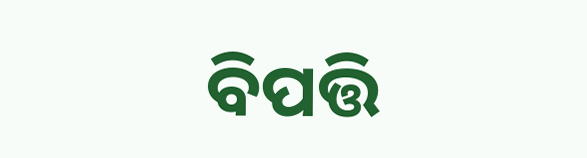ବିପତ୍ତି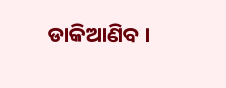ଡାକିଆଣିବ ।